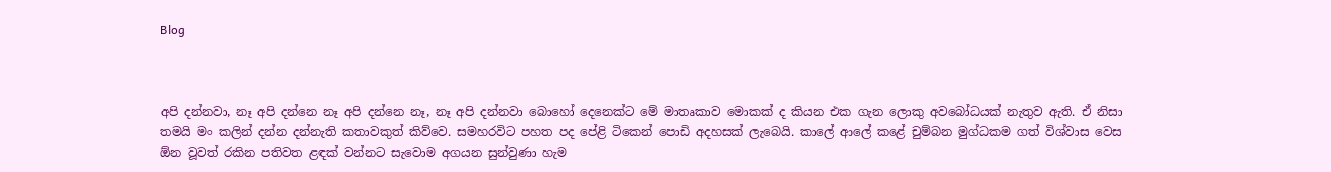Blog



අපි දන්නවා, නෑ අපි දන්නෙ නෑ අපි දන්නෙ නෑ, නෑ අපි දන්නවා බොහෝ දෙනෙක්ට මේ මාතෘකාව මොකක් ද කියන එක ගැන ලොකු අවබෝධයක් නැතුව ඇති. ඒ නිසා තමයි මං කලින් දන්න දන්නැති කතාවකුත් කිව්වෙ. සමහරවිට පහත පද පේළි ටිකෙන් පොඩි අදහසක් ලැබෙයි. කාලේ ආලේ කළේ චුම්බන මුග්ධකම ගත් විශ්වාස වෙස ඕන වූවත් රකින පතිවත ළඳක් වන්නට සැවොම අගයන සුන්වුණා හැම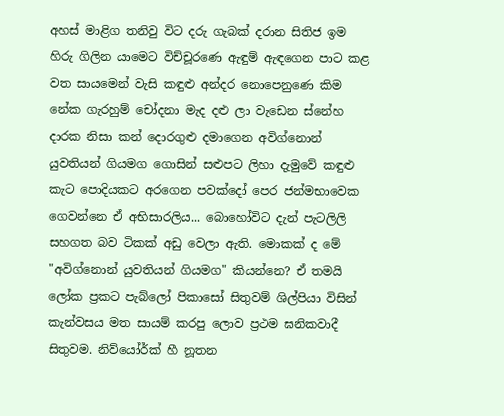අහස් මාළිග තනිවු විට දරු ගැබක් දරාන සිතිජ ඉම හිරු ගිලින යාමෙට විච්චූරණෙ ඇඳුම් ඇඳගෙන පාට කළ වත සායමෙන් වැසි කඳුළු අන්දර නොපෙනුණෙ කිම නේක ගැරහුම් චෝදනා මැද දළු ලා වැඩෙන ස්නේහ දාරක නිසා කන් දොරගුළු දමාගෙන අවිග්නොන් යුවතියන් ගියමග ගොසින් සළුපට ලිහා දැමුවේ කඳුළු කැට පොදියකට අරගෙන පවක්දෝ පෙර ජන්මභාවෙක ගෙවන්නෙ ඒ අභිසාරලිය... බොහෝවිට දැන් පැටලිලි සහගත බව ටිකක් අඩු වෙලා ඇති. මොකක් ද මේ "අවිග්නොන් යුවතියන් ගියමග" කියන්නෙ? ඒ තමයි ලෝක ප්‍රකට පැබ්ලෝ පිකාසෝ සිතුවම් ශිල්පියා විසින් කැන්වසය මත සායම් කරපු ලොව ප්‍රථම ඝනිකවාදී සිතුවම. නිව්යෝර්ක් හී නූතන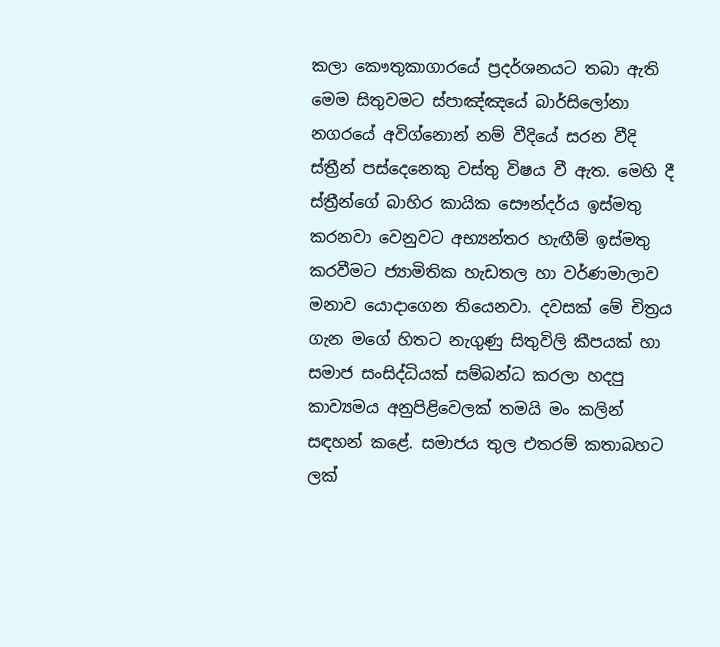කලා කෞතුකාගාරයේ ප්‍රදර්ශනයට තබා ඇති මෙම සිතුවමට ස්පාඤ්ඤයේ බාර්සිලෝනා නගරයේ අවිග්නොන් නම් වීදියේ සරන වීදි ස්ත්‍රීන් පස්දෙනෙකු වස්තු විෂය වී ඇත. මෙහි දී ස්ත්‍රීන්ගේ බාහිර කායික සෞන්දර්ය ඉස්මතු කරනවා වෙනුවට අභ්‍යන්තර හැඟීම් ඉස්මතු කරවීමට ජ්‍යාමිතික හැඩතල හා වර්ණමාලාව මනාව යොදාගෙන තියෙනවා. දවසක් මේ චිත්‍රය ගැන මගේ හිතට නැගුණු සිතුවිලි කීපයක් හා සමාජ සංසිද්ධියක් සම්බන්ධ කරලා හදපු කාව්‍යමය අනුපිළිවෙලක් තමයි මං කලින් සඳහන් කළේ. සමාජය තුල එතරම් කතාබහට ලක්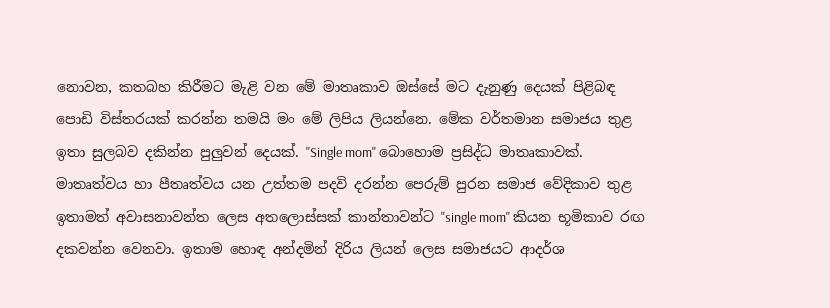නොවන, කතබහ කිරීමට මැළි වන මේ මාතෘකාව ඔස්සේ මට දැනුණු දෙයක් පිළිබඳ පොඩි විස්තරයක් කරන්න තමයි මං මේ ලිපිය ලියන්නෙ. මේක වර්තමාන සමාජය තුළ ඉතා සුලබව දකින්න පුලුවන් දෙයක්. "Single mom" බොහොම ප්‍රසිද්ධ මාතෘකාවක්. මාතෘත්වය හා පීතෘත්වය යන උත්තම පදවි දරන්න පෙරුම් පුරන සමාජ වේදිකාව තුළ ඉතාමත් අවාසනාවන්ත ලෙස අතලොස්සක් කාන්තාවන්ට "single mom" කියන භූමිකාව රඟ දකවන්න වෙනවා. ඉතාම හොඳ අන්දමින් දිරිය ලියන් ලෙස සමාජයට ආදර්ශ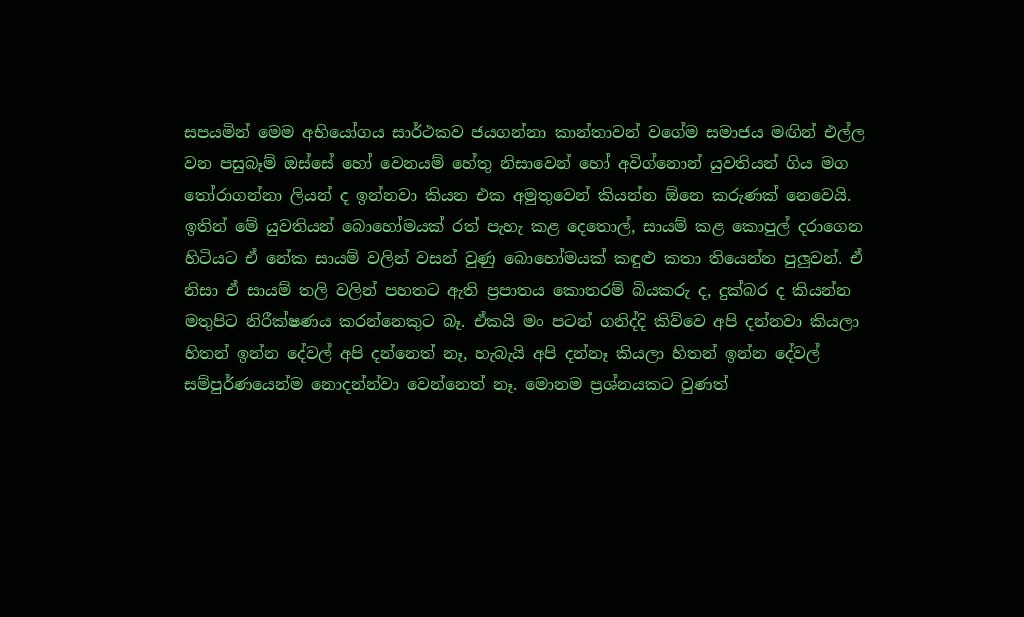සපයමින් මෙම අභියෝගය සාර්ථකව ජයගන්නා කාන්තාවන් වගේම සමාජය මඟින් එල්ල වන පසුබෑම් ඔස්සේ හෝ වෙනයම් හේතු නිසාවෙන් හෝ අවිග්නොන් යුවතියන් ගිය මග තෝරාගන්නා ලියන් ද ඉන්නවා කියන එක අමුතුවෙන් කියන්න ඕනෙ කරුණක් නෙවෙයි. ඉතින් මේ යුවතියන් බොහෝමයක් රත් පැහැ කළ දෙතොල්, සායම් කළ කොපුල් දරාගෙන හිටියට ඒ නේක සායම් වලින් වසන් වුණු බොහෝමයක් කඳුළු කතා තියෙන්න පුලුවන්. ඒ නිසා ඒ සායම් තලි වලින් පහතට ඇති ප්‍රපාතය කොතරම් බියකරු ද, දුක්බර ද කියන්න මතුපිට නිරීක්ෂණය කරන්නෙකුට බෑ. ඒකයි මං පටන් ගනිද්දි කිව්වෙ අපි දන්නවා කියලා හිතන් ඉන්න දේවල් අපි දන්නෙත් නෑ, හැබැයි අපි දන්නෑ කියලා හිතන් ඉන්න දේවල් සම්පුර්ණයෙන්ම නොදන්න්වා වෙන්නෙත් නෑ. මොනම ප්‍රශ්නයකට වුණත්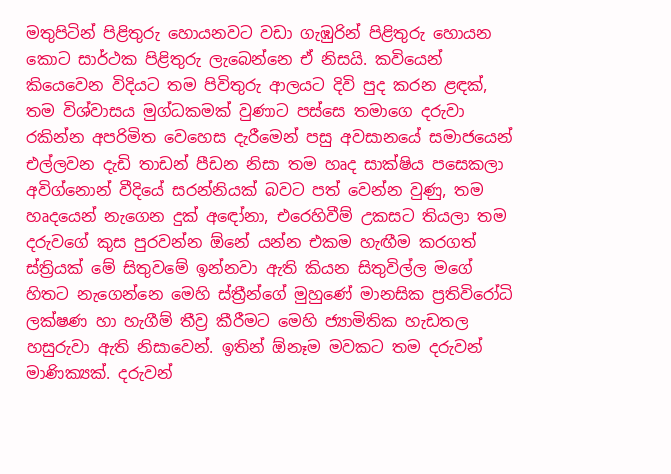මතුපිටින් පිළිතුරු හොයනවට වඩා ගැඹුරින් පිළිතුරු හොයන කොට සාර්ථක පිළිතුරු ලැබෙන්නෙ ඒ නිසයි. කවියෙන් කියෙවෙන විදියට තම පිවිතුරු ආලයට දිවි පුද කරන ළඳක්, තම විශ්වාසය මුග්ධකමක් වුණාට පස්සෙ තමාගෙ දරුවා රකින්න අපරිමිත වෙහෙස දැරීමෙන් පසු අවසානයේ සමාජයෙන් එල්ලවන දැඩි තාඩන් පීඩන නිසා තම හෘද සාක්ෂිය පසෙකලා අවිග්නොන් වීදියේ සරන්නියක් බවට පත් වෙන්න වුණු, තම හෘදයෙන් නැගෙන දුක් අඳෝනා, එරෙහිවීම් උකසට තියලා තම දරුවගේ කුස පුරවන්න ඕනේ යන්න එකම හැඟීම කරගත් ස්ත්‍රියක් මේ සිතුවමේ ඉන්නවා ඇති කියන සිතුවිල්ල මගේ හිතට නැගෙන්නෙ මෙහි ස්ත්‍රීන්ගේ මුහුණේ මානසික ප්‍රතිවිරෝධි ලක්ෂණ හා හැගීම් තීව්‍ර කීරීමට මෙහි ජ්‍යාමිතික හැඩතල හසුරුවා ඇති නිසාවෙන්. ඉතින් ඕනෑම මවකට තම දරුවන් මාණික්‍යක්. දරුවන්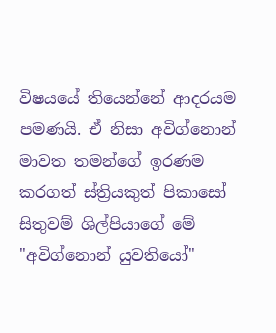විෂයයේ තියෙන්නේ ආදරයම පමණයි. ඒ නිසා අවිග්නොන් මාවත තමන්ගේ ඉරණම කරගත් ස්ත්‍රියකුත් පිකාසෝ සිතුවම් ශිල්පියාගේ මේ "අවිග්නොන් යුවතියෝ"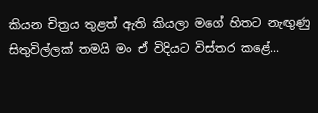කියන චිත්‍රය තුළත් ඇති කියලා මගේ හිතට නැඟුණු සිතුවිල්ලක් තමයි මං ඒ විදියට විස්තර කළේ...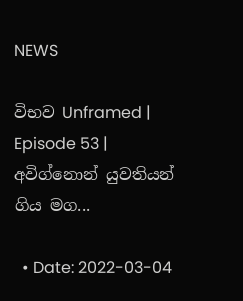NEWS

විභව Unframed | Episode 53 | අවිග්නොන් යුවතියන් ගිය මග...

  • Date: 2022-03-04